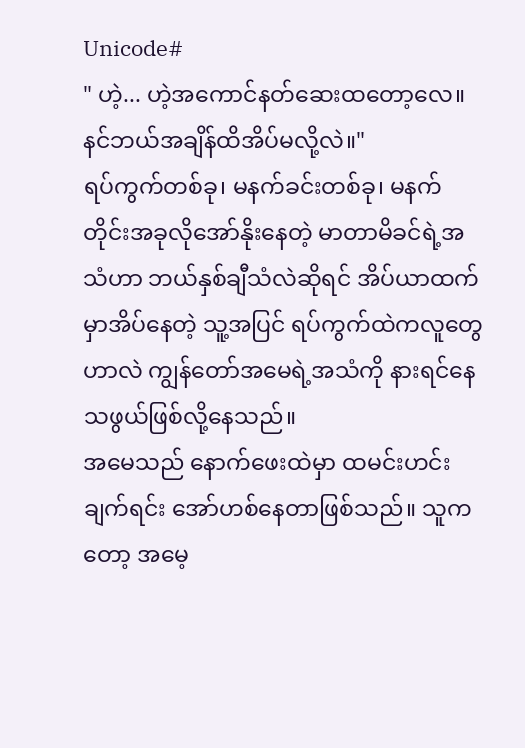Unicode#
" ဟဲ့... ဟဲ့အကောင်နတ်ဆေးထတော့လေ။ နင်ဘယ်အချိန်ထိအိပ်မလို့လဲ။"
ရပ်ကွက်တစ်ခု၊ မနက်ခင်းတစ်ခု၊ မနက်တိုင်းအခုလိုအော်နိုးနေတဲ့ မာတာမိခင်ရဲ့အသံဟာ ဘယ်နှစ်ချီသံလဲဆိုရင် အိပ်ယာထက်မှာအိပ်နေတဲ့ သူ့အပြင် ရပ်ကွက်ထဲကလူတွေဟာလဲ ကျွန်တော်အမေရဲ့အသံကို နားရင်နေသဖွယ်ဖြစ်လို့နေသည်။
အမေသည် နောက်ဖေးထဲမှာ ထမင်းဟင်းချက်ရင်း အော်ဟစ်နေတာဖြစ်သည်။ သူကတော့ အမေ့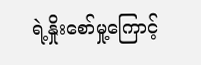ရဲ့နှိုးစော်မှု့ကြောင့်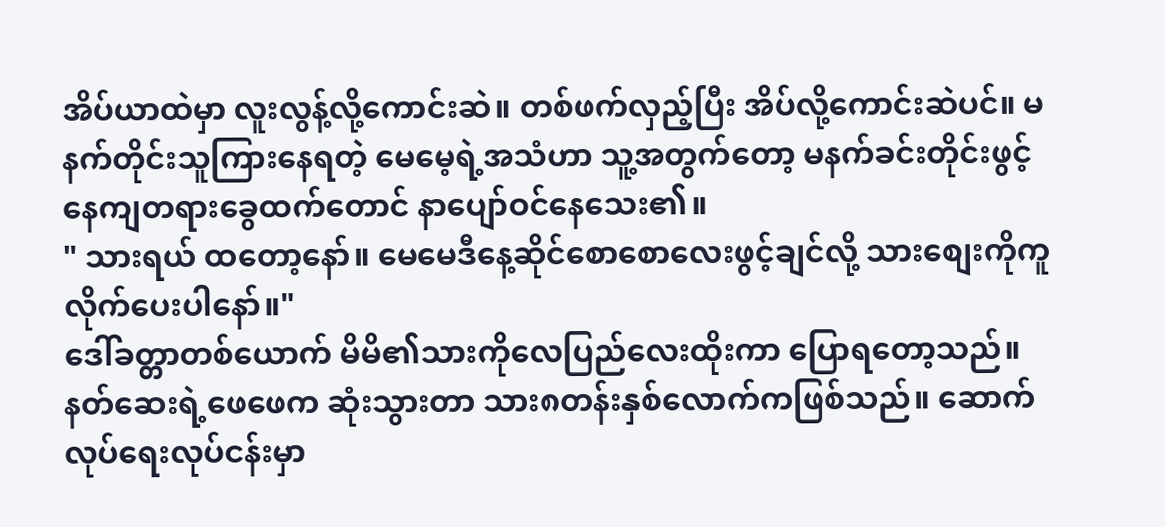အိပ်ယာထဲမှာ လူးလွန့်လို့ကောင်းဆဲ။ တစ်ဖက်လှည့်ပြီး အိပ်လို့ကောင်းဆဲပင်။ မနက်တိုင်းသူကြားနေရတဲ့ မေမေ့ရဲ့အသံဟာ သူ့အတွက်တော့ မနက်ခင်းတိုင်းဖွင့်နေကျတရားခွေထက်တောင် နာပျော်ဝင်နေသေး၏။
" သားရယ် ထတော့နော်။ မေမေဒီနေ့ဆိုင်စောစောလေးဖွင့်ချင်လို့ သားစျေးကိုကူလိုက်ပေးပါနော်။"
ဒေါ်ခတ္တာတစ်ယောက် မိမိ၏သားကိုလေပြည်လေးထိုးကာ ပြောရတော့သည်။ နတ်ဆေးရဲ့ဖေဖေက ဆုံးသွားတာ သား၈တန်းနှစ်လောက်ကဖြစ်သည်။ ဆောက်လုပ်ရေးလုပ်ငန်းမှာ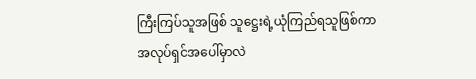ကြီးကြပ်သူအဖြစ် သူဋ္ဌေးရဲ့ယုံကြည်ရသူဖြစ်ကာ အလုပ်ရှင်အပေါ်မှာလဲ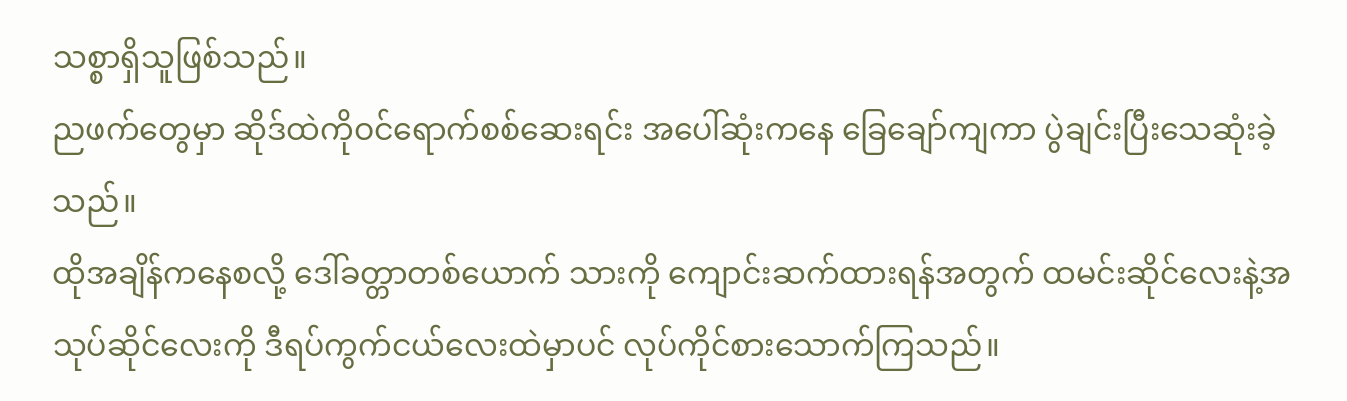သစ္စာရှိသူဖြစ်သည်။
ညဖက်တွေမှာ ဆိုဒ်ထဲကိုဝင်ရောက်စစ်ဆေးရင်း အပေါ်ဆုံးကနေ ခြေချော်ကျကာ ပွဲချင်းပြီးသေဆုံးခဲ့သည်။
ထိုအချိန်ကနေစလို့ ဒေါ်ခတ္တာတစ်ယောက် သားကို ကျောင်းဆက်ထားရန်အတွက် ထမင်းဆိုင်လေးနဲ့အသုပ်ဆိုင်လေးကို ဒီရပ်ကွက်ငယ်လေးထဲမှာပင် လုပ်ကိုင်စားသောက်ကြသည်။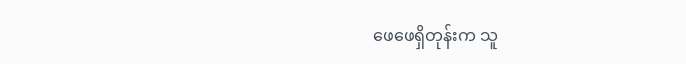ဖေဖေရှိတုန်းက သူ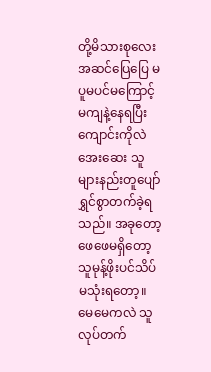တို့မိသားစုလေးအဆင်ပြေပြေ မပူမပင်မကြောင့်မကျနဲ့နေရပြီး ကျောင်းကိုလဲအေးဆေး သူများနည်းတူပျော်ရွှင်စွာတက်ခဲ့ရသည်။ အခုတော့ ဖေဖေမရှိတော့ သူမုန့်ဖိုးပင်သိပ်မသုံးရတော့။ မေမေကလဲ သူလုပ်တက်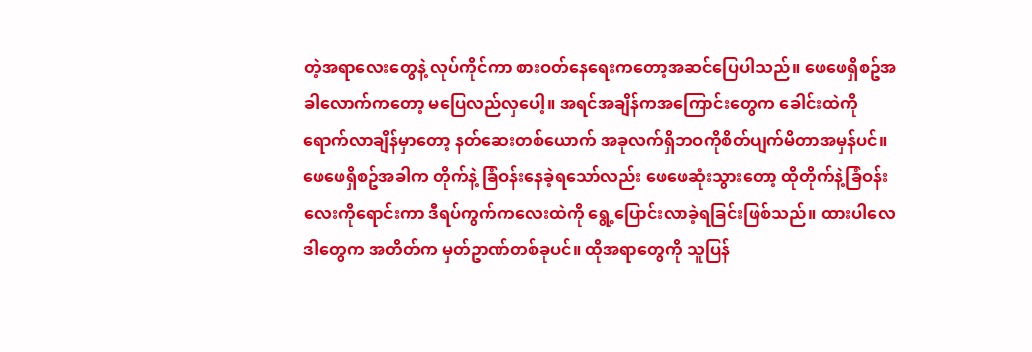တဲ့အရာလေးတွေနဲ့ လုပ်ကိုင်ကာ စားဝတ်နေရေးကတော့အဆင်ပြေပါသည်။ ဖေဖေရှိစဥ်အခါလောက်ကတော့ မပြေလည်လှပေါ့။ အရင်အချိန်ကအကြောင်းတွေက ခေါင်းထဲကိုရောက်လာချိန်မှာတော့ နတ်ဆေးတစ်ယောက် အခုလက်ရှိဘဝကိုစိတ်ပျက်မိတာအမှန်ပင်။ ဖေဖေရှိစဥ်အခါက တိုက်နဲ့ ခြံဝန်းနေခဲ့ရသော်လည်း ဖေဖေဆုံးသွားတော့ ထိုတိုက်နဲ့ခြံဝန်းလေးကိုရောင်းကာ ဒီရပ်ကွက်ကလေးထဲကို ရွေ့ပြောင်းလာခဲ့ရခြင်းဖြစ်သည်။ ထားပါလေဒါတွေက အတိတ်က မှတ်ဥာဏ်တစ်ခုပင်။ ထိုအရာတွေကို သူပြန်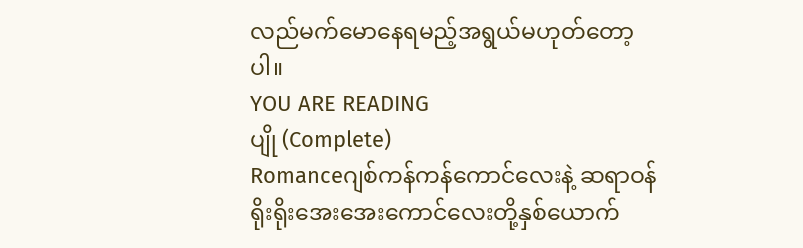လည်မက်မောနေရမည့်အရွယ်မဟုတ်တော့ပါ။
YOU ARE READING
ပျို (Complete)
Romanceဂျစ်ကန်ကန်ကောင်လေးနဲ့ ဆရာဝန်ရိုးရိုးအေးအေးကောင်လေးတို့နှစ်ယောက်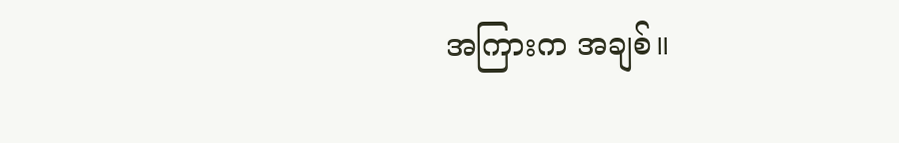အကြားက အချစ်။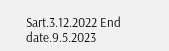Sart.3.12.2022 End date.9.5.2023